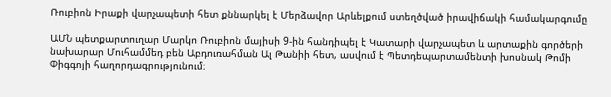Ռուբիոն Իրաքի վարչապետի հետ քննարկել է Մերձավոր Արևելքում ստեղծված իրավիճակի համակարգումը

ԱՄՆ պետքարտուղար Մարկո Ռուբիոն մայիսի 9-ին հանդիպել է Կատարի վարչապետ և արտաքին գործերի նախարար Մուհամմեդ բեն Աբդուռահման Ալ Թանիի հետ, ասվում է Պետդեպարտամենտի խոսնակ Թոմի Փիգգոյի հաղորդագրությունում։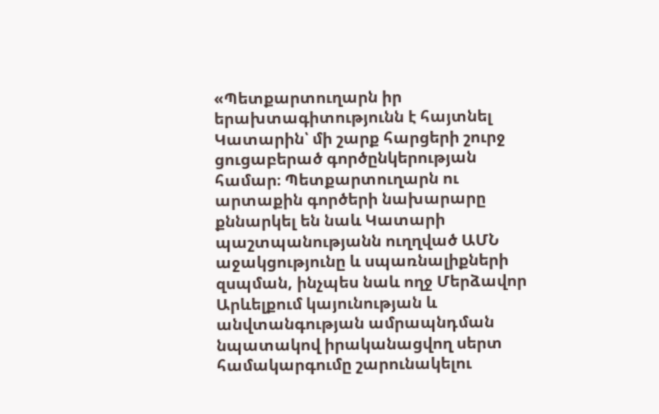«Պետքարտուղարն իր երախտագիտությունն է հայտնել Կատարին՝ մի շարք հարցերի շուրջ ցուցաբերած գործընկերության համար։ Պետքարտուղարն ու արտաքին գործերի նախարարը քննարկել են նաև Կատարի պաշտպանությանն ուղղված ԱՄՆ աջակցությունը և սպառնալիքների զսպման, ինչպես նաև ողջ Մերձավոր Արևելքում կայունության և անվտանգության ամրապնդման նպատակով իրականացվող սերտ համակարգումը շարունակելու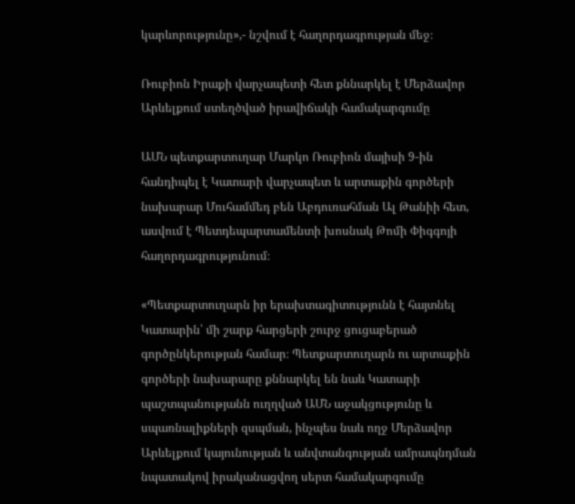կարևորությունը»,- նշվում է հաղորդագրության մեջ։

Ռուբիոն Իրաքի վարչապետի հետ քննարկել է Մերձավոր Արևելքում ստեղծված իրավիճակի համակարգումը

ԱՄՆ պետքարտուղար Մարկո Ռուբիոն մայիսի 9-ին հանդիպել է Կատարի վարչապետ և արտաքին գործերի նախարար Մուհամմեդ բեն Աբդուռահման Ալ Թանիի հետ, ասվում է Պետդեպարտամենտի խոսնակ Թոմի Փիգգոյի հաղորդագրությունում։

«Պետքարտուղարն իր երախտագիտությունն է հայտնել Կատարին՝ մի շարք հարցերի շուրջ ցուցաբերած գործընկերության համար։ Պետքարտուղարն ու արտաքին գործերի նախարարը քննարկել են նաև Կատարի պաշտպանությանն ուղղված ԱՄՆ աջակցությունը և սպառնալիքների զսպման, ինչպես նաև ողջ Մերձավոր Արևելքում կայունության և անվտանգության ամրապնդման նպատակով իրականացվող սերտ համակարգումը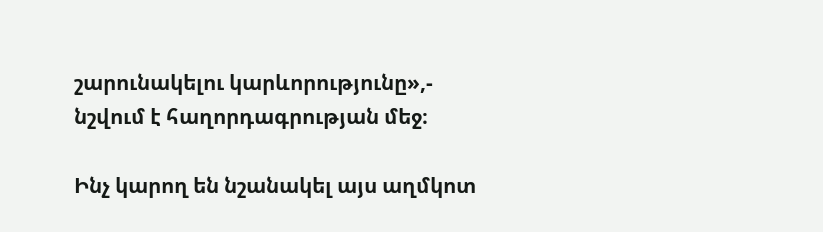շարունակելու կարևորությունը»,- նշվում է հաղորդագրության մեջ։

Ինչ կարող են նշանակել այս աղմկոտ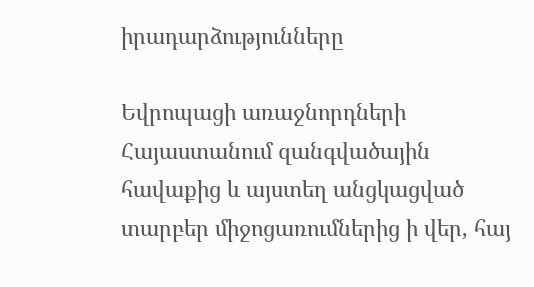իրադարձությունները

Եվրոպացի առաջնորդների Հայաստանում զանգվածային հավաքից և այստեղ անցկացված տարբեր միջոցառումներից ի վեր, հայ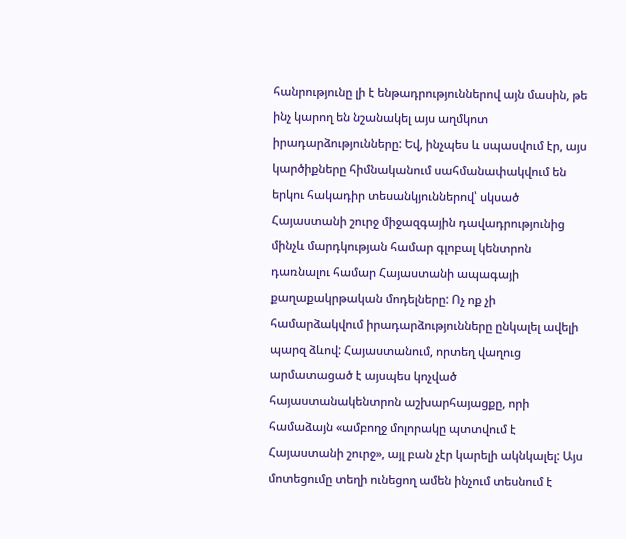հանրությունը լի է ենթադրություններով այն մասին, թե ինչ կարող են նշանակել այս աղմկոտ իրադարձությունները: Եվ, ինչպես և սպասվում էր, այս կարծիքները հիմնականում սահմանափակվում են երկու հակադիր տեսանկյուններով՝ սկսած Հայաստանի շուրջ միջազգային դավադրությունից մինչև մարդկության համար գլոբալ կենտրոն դառնալու համար Հայաստանի ապագայի քաղաքակրթական մոդելները: Ոչ ոք չի համարձակվում իրադարձությունները ընկալել ավելի պարզ ձևով: Հայաստանում, որտեղ վաղուց արմատացած է այսպես կոչված հայաստանակենտրոն աշխարհայացքը, որի համաձայն «ամբողջ մոլորակը պտտվում է Հայաստանի շուրջ», այլ բան չէր կարելի ակնկալել: Այս մոտեցումը տեղի ունեցող ամեն ինչում տեսնում է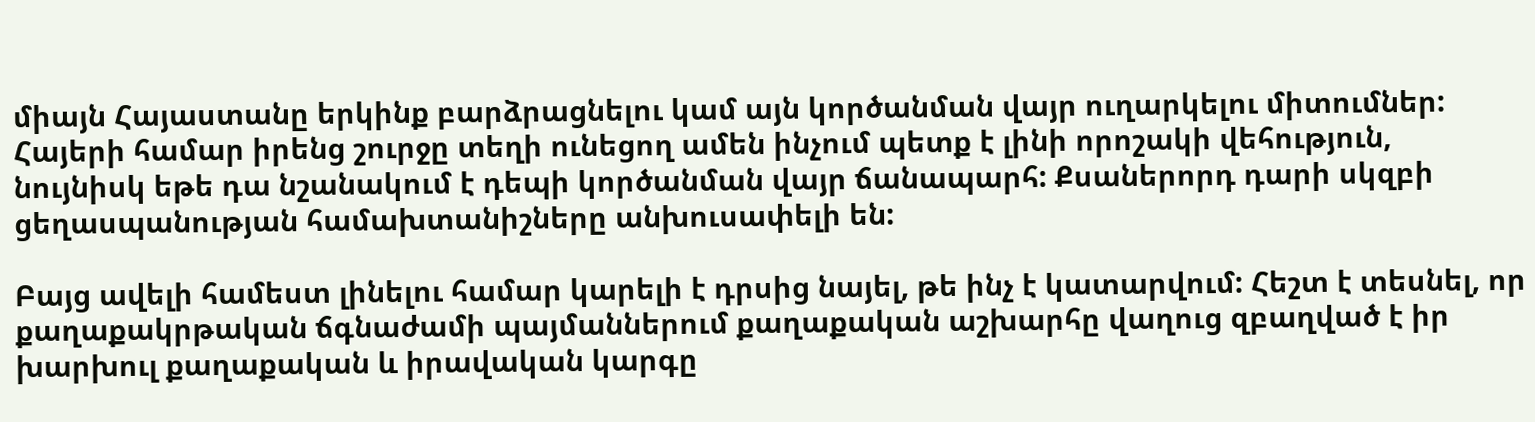միայն Հայաստանը երկինք բարձրացնելու կամ այն կործանման վայր ուղարկելու միտումներ: Հայերի համար իրենց շուրջը տեղի ունեցող ամեն ինչում պետք է լինի որոշակի վեհություն, նույնիսկ եթե դա նշանակում է դեպի կործանման վայր ճանապարհ: Քսաներորդ դարի սկզբի ցեղասպանության համախտանիշները անխուսափելի են:

Բայց ավելի համեստ լինելու համար կարելի է դրսից նայել, թե ինչ է կատարվում: Հեշտ է տեսնել, որ քաղաքակրթական ճգնաժամի պայմաններում քաղաքական աշխարհը վաղուց զբաղված է իր խարխուլ քաղաքական և իրավական կարգը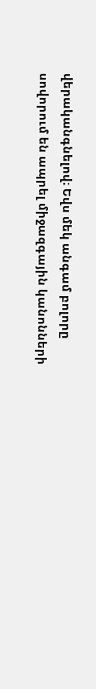վերականգնելով։ Եվս մեկ անգամ բոլորը սովորում են ապրել միջազգային կանոնների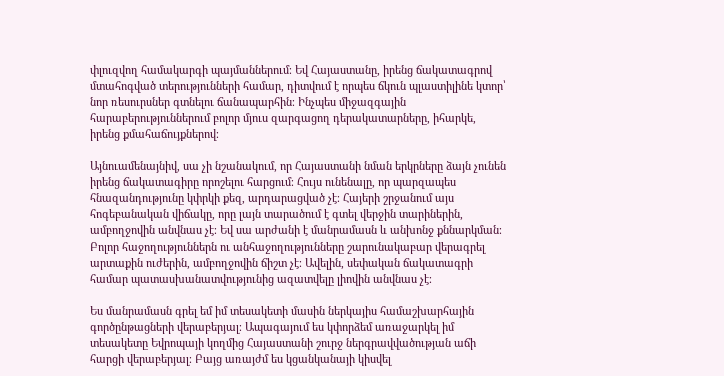փլուզվող համակարգի պայմաններում։ Եվ Հայաստանը, իրենց ճակատագրով մտահոգված տերությունների համար, դիտվում է որպես ճկուն պլաստիլինե կտոր՝ նոր ռեսուրսներ գտնելու ճանապարհին։ Ինչպես միջազգային հարաբերություններում բոլոր մյուս զարգացող դերակատարները, իհարկե, իրենց քմահաճույքներով։

Այնուամենայնիվ, սա չի նշանակում, որ Հայաստանի նման երկրները ձայն չունեն իրենց ճակատագիրը որոշելու հարցում։ Հույս ունենալը, որ պարզապես հնազանդությունը կփրկի քեզ, արդարացված չէ։ Հայերի շրջանում այս հոգեբանական վիճակը, որը լայն տարածում է գտել վերջին տարիներին, ամբողջովին անվնաս չէ։ Եվ սա արժանի է մանրամասն և անխոնջ քննարկման։ Բոլոր հաջողություններն ու անհաջողությունները շարունակաբար վերագրել արտաքին ուժերին, ամբողջովին ճիշտ չէ։ Ավելին, սեփական ճակատագրի համար պատասխանատվությունից ազատվելը լիովին անվնաս չէ։

Ես մանրամասն գրել եմ իմ տեսակետի մասին ներկայիս համաշխարհային գործընթացների վերաբերյալ։ Ապագայում ես կփորձեմ առաջարկել իմ տեսակետը Եվրոպայի կողմից Հայաստանի շուրջ ներգրավվածության աճի հարցի վերաբերյալ։ Բայց առայժմ ես կցանկանայի կիսվել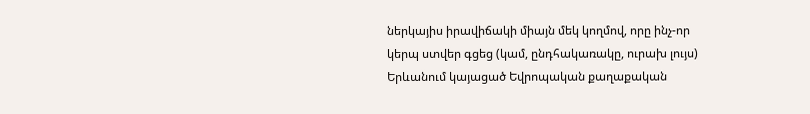ներկայիս իրավիճակի միայն մեկ կողմով, որը ինչ-որ կերպ ստվեր գցեց (կամ, ընդհակառակը, ուրախ լույս) Երևանում կայացած Եվրոպական քաղաքական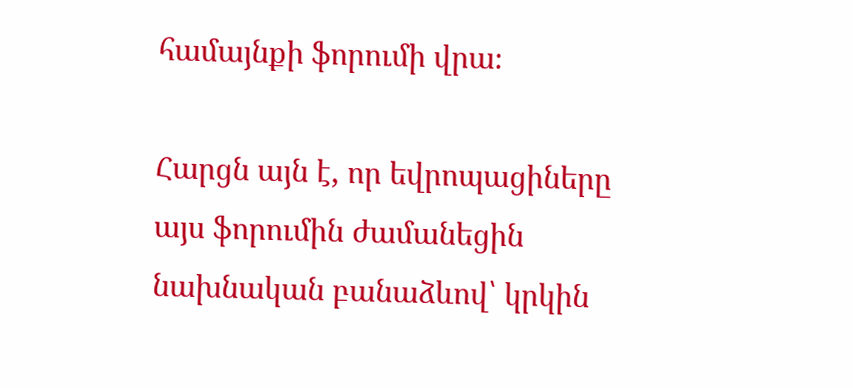համայնքի ֆորումի վրա։

Հարցն այն է, որ եվրոպացիները այս ֆորումին ժամանեցին նախնական բանաձևով՝ կրկին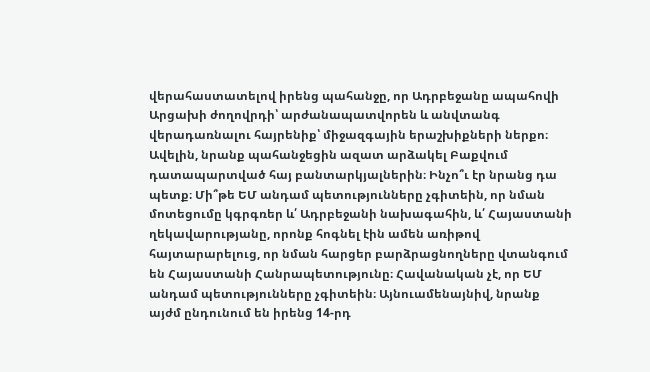վերահաստատելով իրենց պահանջը, որ Ադրբեջանը ապահովի Արցախի ժողովրդի՝ արժանապատվորեն և անվտանգ վերադառնալու հայրենիք՝ միջազգային երաշխիքների ներքո։ Ավելին, նրանք պահանջեցին ազատ արձակել Բաքվում դատապարտված հայ բանտարկյալներին։ Ինչո՞ւ էր նրանց դա պետք։ Մի՞թե ԵՄ անդամ պետությունները չգիտեին, որ նման մոտեցումը կգրգռեր և՛ Ադրբեջանի նախագահին, և՛ Հայաստանի ղեկավարությանը, որոնք հոգնել էին ամեն առիթով հայտարարելուց, որ նման հարցեր բարձրացնողները վտանգում են Հայաստանի Հանրապետությունը։ Հավանական չէ, որ ԵՄ անդամ պետությունները չգիտեին։ Այնուամենայնիվ, նրանք այժմ ընդունում են իրենց 14-րդ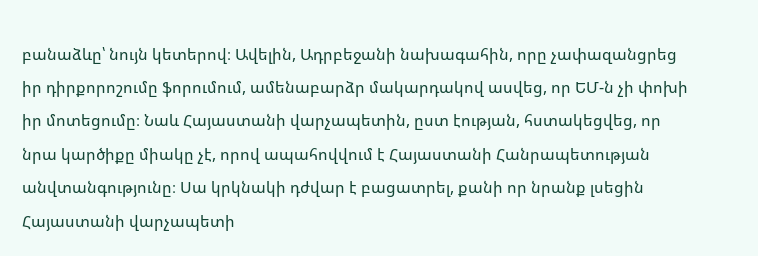բանաձևը՝ նույն կետերով։ Ավելին, Ադրբեջանի նախագահին, որը չափազանցրեց իր դիրքորոշումը ֆորումում, ամենաբարձր մակարդակով ասվեց, որ ԵՄ-ն չի փոխի իր մոտեցումը։ Նաև Հայաստանի վարչապետին, ըստ էության, հստակեցվեց, որ նրա կարծիքը միակը չէ, որով ապահովվում է Հայաստանի Հանրապետության անվտանգությունը։ Սա կրկնակի դժվար է բացատրել, քանի որ նրանք լսեցին Հայաստանի վարչապետի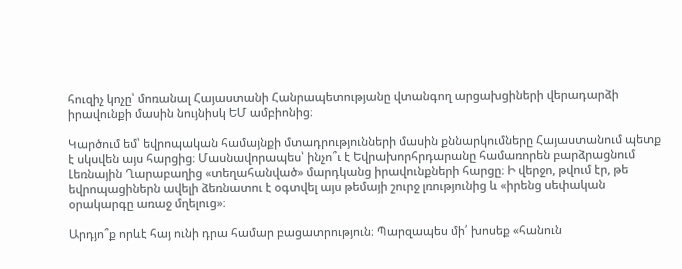հուզիչ կոչը՝ մոռանալ Հայաստանի Հանրապետությանը վտանգող արցախցիների վերադարձի իրավունքի մասին նույնիսկ ԵՄ ամբիոնից։

Կարծում եմ՝ եվրոպական համայնքի մտադրությունների մասին քննարկումները Հայաստանում պետք է սկսվեն այս հարցից։ Մասնավորապես՝ ինչո՞ւ է Եվրախորհրդարանը համառորեն բարձրացնում Լեռնային Ղարաբաղից «տեղահանված» մարդկանց իրավունքների հարցը։ Ի վերջո, թվում էր, թե եվրոպացիներն ավելի ձեռնատու է օգտվել այս թեմայի շուրջ լռությունից և «իրենց սեփական օրակարգը առաջ մղելուց»։

Արդյո՞ք որևէ հայ ունի դրա համար բացատրություն։ Պարզապես մի՛ խոսեք «հանուն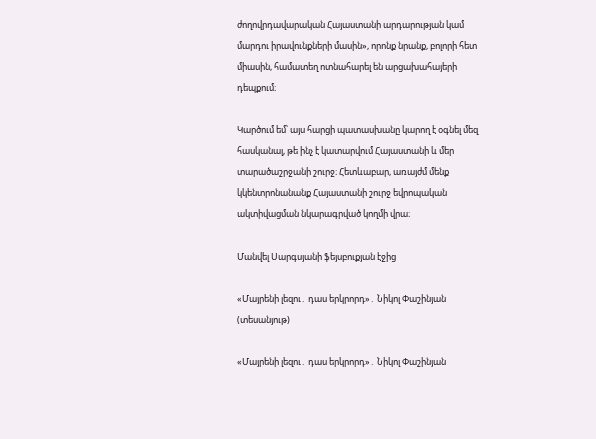ժողովրդավարական Հայաստանի արդարության կամ մարդու իրավունքների մասին», որոնք նրանք, բոլորի հետ միասին, համատեղ ոտնահարել են արցախահայերի դեպքում։

Կարծում եմ՝ այս հարցի պատասխանը կարող է օգնել մեզ հասկանալ, թե ինչ է կատարվում Հայաստանի և մեր տարածաշրջանի շուրջ։ Հետևաբար, առայժմ մենք կկենտրոնանանք Հայաստանի շուրջ եվրոպական ակտիվացման նկարագրված կողմի վրա։

Մանվել Սարգսյանի ֆեյսբուքյան էջից

«Մայրենի լեզու․ դաս երկրորդ»․ Նիկոլ Փաշինյան (տեսանյութ)

«Մայրենի լեզու․ դաս երկրորդ»․ Նիկոլ Փաշինյան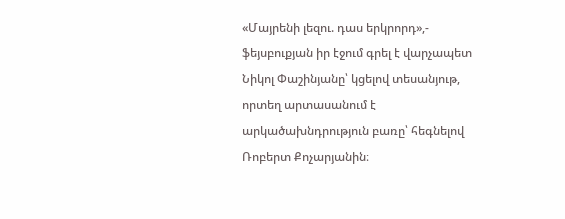«Մայրենի լեզու. դաս երկրորդ»,- ֆեյսբուքյան իր էջում գրել է վարչապետ Նիկոլ Փաշինյանը՝ կցելով տեսանյութ, որտեղ արտասանում է արկածախնդրություն բառը՝ հեգնելով Ռոբերտ Քոչարյանին։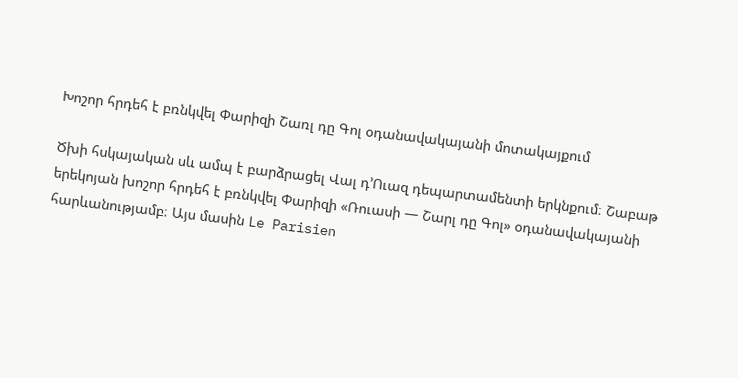Խոշոր հրդեհ է բռնկվել Փարիզի Շառլ դը Գոլ օդանավակայանի մոտակայքում

Ծխի հսկայական սև ամպ է բարձրացել Վալ դ’Ուազ դեպարտամենտի երկնքում։ Շաբաթ երեկոյան խոշոր հրդեհ է բռնկվել Փարիզի «Ռուասի — Շարլ դը Գոլ» օդանավակայանի հարևանությամբ։ Այս մասին Le Parisien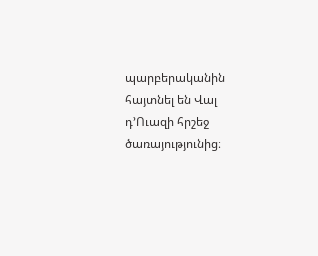պարբերականին հայտնել են Վալ դ’Ուազի հրշեջ ծառայությունից։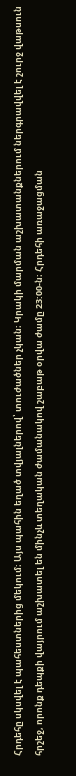Հրդեհը սկսվել է պահեստներից մեկում։ Այս պահին եղած տվյալներով՝ տուժածներ չկան։ Կրակի մարման աշխատանքներում ներգրավվել է շուրջ վաթսուն հրշեջ, որոնք դեպքի վայրում աշխատել են մինչև տեղական ժամանակով շաբաթ օրվա ժամը 23:00-ն։ Հրդեհի առաջացման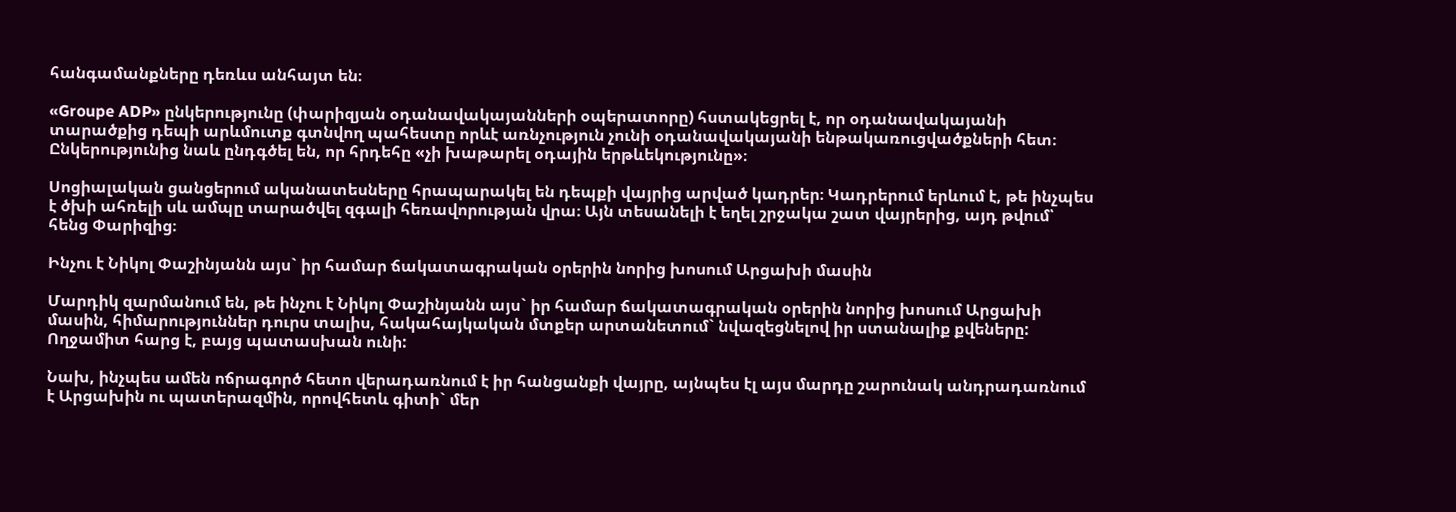հանգամանքները դեռևս անհայտ են։

«Groupe ADP» ընկերությունը (փարիզյան օդանավակայանների օպերատորը) հստակեցրել է, որ օդանավակայանի տարածքից դեպի արևմուտք գտնվող պահեստը որևէ առնչություն չունի օդանավակայանի ենթակառուցվածքների հետ։ Ընկերությունից նաև ընդգծել են, որ հրդեհը «չի խաթարել օդային երթևեկությունը»։

Սոցիալական ցանցերում ականատեսները հրապարակել են դեպքի վայրից արված կադրեր։ Կադրերում երևում է, թե ինչպես է ծխի ահռելի սև ամպը տարածվել զգալի հեռավորության վրա։ Այն տեսանելի է եղել շրջակա շատ վայրերից, այդ թվում՝ հենց Փարիզից։

Ինչու է Նիկոլ Փաշինյանն այս` իր համար ճակատագրական օրերին նորից խոսում Արցախի մասին

Մարդիկ զարմանում են, թե ինչու է Նիկոլ Փաշինյանն այս` իր համար ճակատագրական օրերին նորից խոսում Արցախի մասին, հիմարություններ դուրս տալիս, հակահայկական մտքեր արտանետում` նվազեցնելով իր ստանալիք քվեները: Ողջամիտ հարց է, բայց պատասխան ունի:

Նախ, ինչպես ամեն ոճրագործ հետո վերադառնում է իր հանցանքի վայրը, այնպես էլ այս մարդը շարունակ անդրադառնում է Արցախին ու պատերազմին, որովհետև գիտի` մեր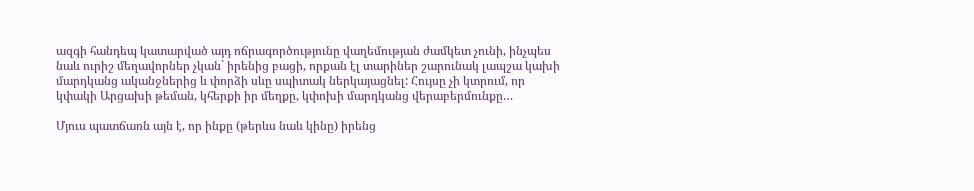ազգի հանդեպ կատարված այդ ոճրագործությունը վաղեմության ժամկետ չունի, ինչպես նաև ուրիշ մեղավորներ չկան` իրենից բացի, որքան էլ տարիներ շարունակ լապշա կախի մարդկանց ականջներից և փորձի սևը սպիտակ ներկայացնել: Հույսը չի կտրում, որ կփակի Արցախի թեման, կհերքի իր մեղքը, կփոխի մարդկանց վերաբերմունքը…

Մյուս պատճառն այն է, որ ինքը (թերևս նաև կինը) իրենց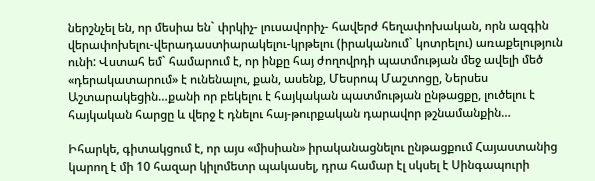ներշնչել են, որ մեսիա են` փրկիչ- լուսավորիչ- հավերժ հեղափոխական, որն ազգին վերափոխելու-վերադաստիարակելու-կրթելու (իրականում` կոտրելու) առաքելություն ունի: Վստահ եմ` համարում է, որ ինքը հայ ժողովրդի պատմության մեջ ավելի մեծ «դերակատարում» է ունենալու, քան, ասենք, Մեսրոպ Մաշտոցը, Ներսես Աշտարակեցին…քանի որ բեկելու է հայկական պատմության ընթացքը, լուծելու է հայկական հարցը և վերջ է դնելու հայ-թուրքական դարավոր թշնամանքին…

Իհարկե, գիտակցում է, որ այս «միսիան» իրականացնելու ընթացքում Հայաստանից կարող է մի 10 հազար կիլոմետր պակասել, դրա համար էլ սկսել է Սինգապուրի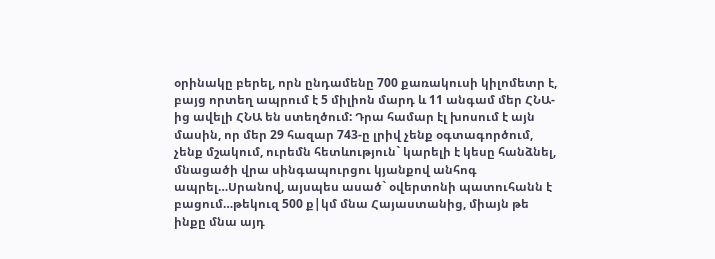օրինակը բերել, որն ընդամենը 700 քառակուսի կիլոմետր է, բայց որտեղ ապրում է 5 միլիոն մարդ և 11 անգամ մեր ՀՆԱ-ից ավելի ՀՆԱ են ստեղծում: Դրա համար էլ խոսում է այն մասին, որ մեր 29 հազար 743-ը լրիվ չենք օգտագործում, չենք մշակում, ուրեմն հետևություն` կարելի է կեսը հանձնել, մնացածի վրա սինգապուրցու կյանքով անհոգ ապրել…Սրանով, այսպես ասած` օվերտոնի պատուհանն է բացում…թեկուզ 500 ք|կմ մնա Հայաստանից, միայն թե ինքը մնա այդ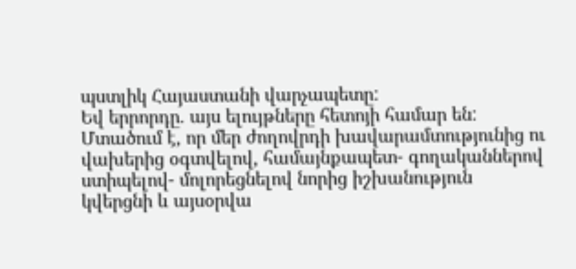պստլիկ Հայաստանի վարչապետը:
Եվ երրորդը. այս ելույթները հետոյի համար են: Մտածում է, որ մեր ժողովրդի խավարամտությունից ու վախերից օգտվելով, համայնքապետ- գողականներով ստիպելով- մոլորեցնելով նորից իշխանություն կվերցնի և այսօրվա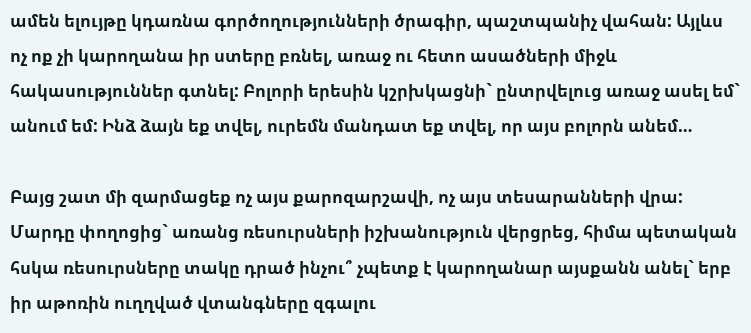ամեն ելույթը կդառնա գործողությունների ծրագիր, պաշտպանիչ վահան: Այլևս ոչ ոք չի կարողանա իր ստերը բռնել, առաջ ու հետո ասածների միջև հակասություններ գտնել: Բոլորի երեսին կշրխկացնի` ընտրվելուց առաջ ասել եմ` անում եմ: Ինձ ձայն եք տվել, ուրեմն մանդատ եք տվել, որ այս բոլորն անեմ…

Բայց շատ մի զարմացեք ոչ այս քարոզարշավի, ոչ այս տեսարանների վրա: Մարդը փողոցից` առանց ռեսուրսների իշխանություն վերցրեց, հիմա պետական հսկա ռեսուրսները տակը դրած ինչու՞ չպետք է կարողանար այսքանն անել` երբ իր աթոռին ուղղված վտանգները զգալու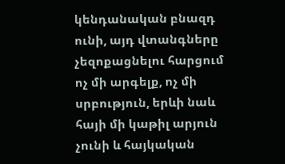կենդանական բնազդ ունի, այդ վտանգները չեզոքացնելու հարցում ոչ մի արգելք, ոչ մի սրբություն, երևի նաև հայի մի կաթիլ արյուն չունի և հայկական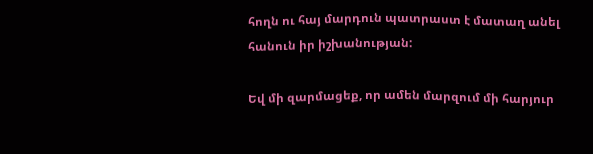հողն ու հայ մարդուն պատրաստ է մատաղ անել հանուն իր իշխանության:

Եվ մի զարմացեք, որ ամեն մարզում մի հարյուր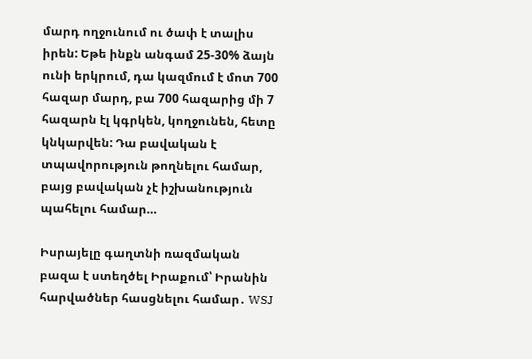մարդ ողջունում ու ծափ է տալիս իրեն: Եթե ինքն անգամ 25-30% ձայն ունի երկրում, դա կազմում է մոտ 700 հազար մարդ, բա 700 հազարից մի 7 հազարն էլ կգրկեն, կողջունեն, հետը կնկարվեն: Դա բավական է տպավորություն թողնելու համար, բայց բավական չէ իշխանություն պահելու համար…

Իսրայելը գաղտնի ռազմական բազա է ստեղծել Իրաքում՝ Իրանին հարվածներ հասցնելու համար․ WSJ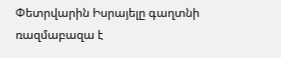Փետրվարին Իսրայելը գաղտնի ռազմաբազա է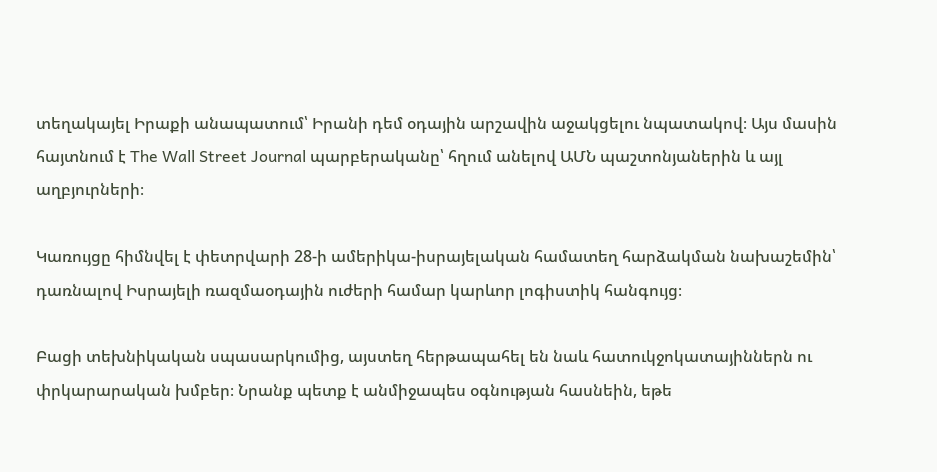տեղակայել Իրաքի անապատում՝ Իրանի դեմ օդային արշավին աջակցելու նպատակով։ Այս մասին հայտնում է The Wall Street Journal պարբերականը՝ հղում անելով ԱՄՆ պաշտոնյաներին և այլ աղբյուրների։

Կառույցը հիմնվել է փետրվարի 28-ի ամերիկա-իսրայելական համատեղ հարձակման նախաշեմին՝ դառնալով Իսրայելի ռազմաօդային ուժերի համար կարևոր լոգիստիկ հանգույց։

Բացի տեխնիկական սպասարկումից, այստեղ հերթապահել են նաև հատուկջոկատայիններն ու փրկարարական խմբեր։ Նրանք պետք է անմիջապես օգնության հասնեին, եթե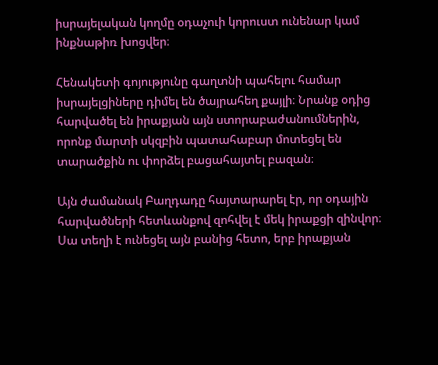իսրայելական կողմը օդաչուի կորուստ ունենար կամ ինքնաթիռ խոցվեր։

Հենակետի գոյությունը գաղտնի պահելու համար իսրայելցիները դիմել են ծայրահեղ քայլի։ Նրանք օդից հարվածել են իրաքյան այն ստորաբաժանումներին, որոնք մարտի սկզբին պատահաբար մոտեցել են տարածքին ու փորձել բացահայտել բազան։

Այն ժամանակ Բաղդադը հայտարարել էր, որ օդային հարվածների հետևանքով զոհվել է մեկ իրաքցի զինվոր։ Սա տեղի է ունեցել այն բանից հետո, երբ իրաքյան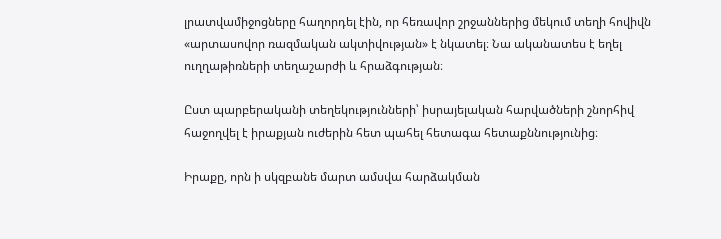լրատվամիջոցները հաղորդել էին, որ հեռավոր շրջաններից մեկում տեղի հովիվն «արտասովոր ռազմական ակտիվության» է նկատել։ Նա ականատես է եղել ուղղաթիռների տեղաշարժի և հրաձգության։

Ըստ պարբերականի տեղեկությունների՝ իսրայելական հարվածների շնորհիվ հաջողվել է իրաքյան ուժերին հետ պահել հետագա հետաքննությունից։

Իրաքը, որն ի սկզբանե մարտ ամսվա հարձակման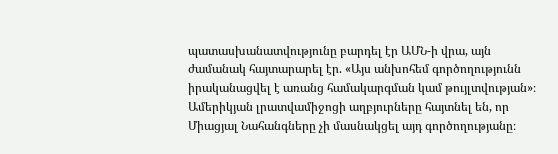պատասխանատվությունը բարդել էր ԱՄՆ-ի վրա, այն ժամանակ հայտարարել էր. «Այս անխոհեմ գործողությունն իրականացվել է առանց համակարգման կամ թույլտվության»։ Ամերիկյան լրատվամիջոցի աղբյուրները հայտնել են, որ Միացյալ Նահանգները չի մասնակցել այդ գործողությանը։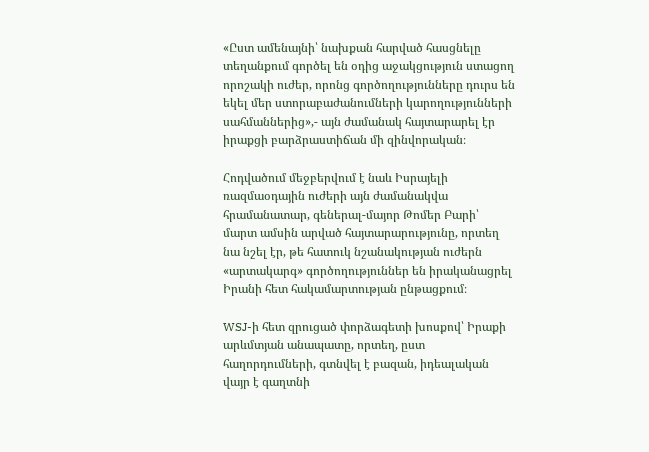«Ըստ ամենայնի՝ նախքան հարված հասցնելը տեղանքում գործել են օդից աջակցություն ստացող որոշակի ուժեր, որոնց գործողությունները դուրս են եկել մեր ստորաբաժանումների կարողությունների սահմաններից»,- այն ժամանակ հայտարարել էր իրաքցի բարձրաստիճան մի զինվորական։

Հոդվածում մեջբերվում է նաև Իսրայելի ռազմաօդային ուժերի այն ժամանակվա հրամանատար, գեներալ-մայոր Թոմեր Բարի՝ մարտ ամսին արված հայտարարությունը, որտեղ նա նշել էր, թե հատուկ նշանակության ուժերն «արտակարգ» գործողություններ են իրականացրել Իրանի հետ հակամարտության ընթացքում։

WSJ-ի հետ զրուցած փորձագետի խոսքով՝ Իրաքի արևմտյան անապատը, որտեղ, ըստ հաղորդումների, գտնվել է բազան, իդեալական վայր է գաղտնի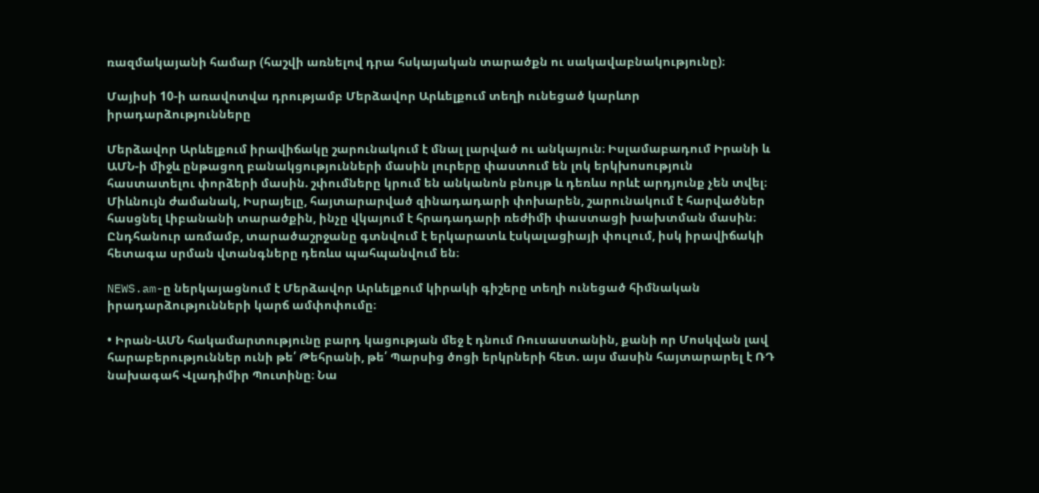ռազմակայանի համար (հաշվի առնելով դրա հսկայական տարածքն ու սակավաբնակությունը)։

Մայիսի 10-ի առավոտվա դրությամբ Մերձավոր Արևելքում տեղի ունեցած կարևոր իրադարձությունները

Մերձավոր Արևելքում իրավիճակը շարունակում է մնալ լարված ու անկայուն։ Իսլամաբադում Իրանի և ԱՄՆ-ի միջև ընթացող բանակցությունների մասին լուրերը փաստում են լոկ երկխոսություն հաստատելու փորձերի մասին. շփումները կրում են անկանոն բնույթ և դեռևս որևէ արդյունք չեն տվել։ Միևնույն ժամանակ, Իսրայելը, հայտարարված զինադադարի փոխարեն, շարունակում է հարվածներ հասցնել Լիբանանի տարածքին, ինչը վկայում է հրադադարի ռեժիմի փաստացի խախտման մասին։ Ընդհանուր առմամբ, տարածաշրջանը գտնվում է երկարատև էսկալացիայի փուլում, իսկ իրավիճակի հետագա սրման վտանգները դեռևս պահպանվում են։

NEWS.am-ը ներկայացնում է Մերձավոր Արևելքում կիրակի գիշերը տեղի ունեցած հիմնական իրադարձությունների կարճ ամփոփումը։

• Իրան-ԱՄՆ հակամարտությունը բարդ կացության մեջ է դնում Ռուսաստանին, քանի որ Մոսկվան լավ հարաբերություններ ունի թե՛ Թեհրանի, թե՛ Պարսից ծոցի երկրների հետ. այս մասին հայտարարել է ՌԴ նախագահ Վլադիմիր Պուտինը։ Նա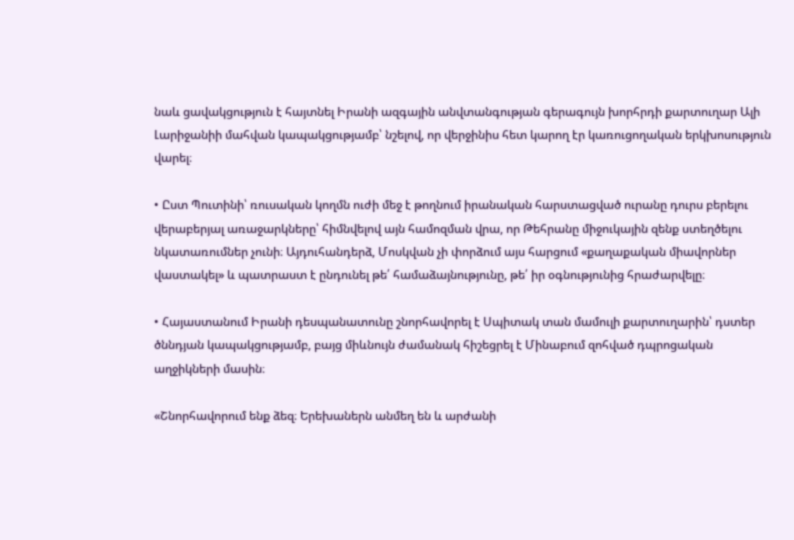նաև ցավակցություն է հայտնել Իրանի ազգային անվտանգության գերագույն խորհրդի քարտուղար Ալի Լարիջանիի մահվան կապակցությամբ՝ նշելով, որ վերջինիս հետ կարող էր կառուցողական երկխոսություն վարել։

• Ըստ Պուտինի՝ ռուսական կողմն ուժի մեջ է թողնում իրանական հարստացված ուրանը դուրս բերելու վերաբերյալ առաջարկները՝ հիմնվելով այն համոզման վրա, որ Թեհրանը միջուկային զենք ստեղծելու նկատառումներ չունի։ Այդուհանդերձ, Մոսկվան չի փորձում այս հարցում «քաղաքական միավորներ վաստակել» և պատրաստ է ընդունել թե՛ համաձայնությունը, թե՛ իր օգնությունից հրաժարվելը։

• Հայաստանում Իրանի դեսպանատունը շնորհավորել է Սպիտակ տան մամուլի քարտուղարին՝ դստեր ծննդյան կապակցությամբ, բայց միևնույն ժամանակ հիշեցրել է Մինաբում զոհված դպրոցական աղջիկների մասին։

«Շնորհավորում ենք ձեզ։ Երեխաներն անմեղ են և արժանի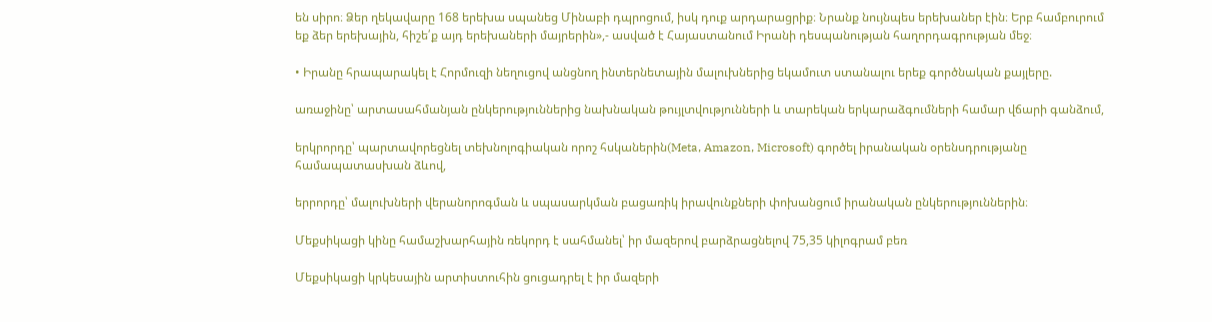են սիրո։ Ձեր ղեկավարը 168 երեխա սպանեց Մինաբի դպրոցում, իսկ դուք արդարացրիք։ Նրանք նույնպես երեխաներ էին։ Երբ համբուրում եք ձեր երեխային, հիշե՛ք այդ երեխաների մայրերին»,- ասված է Հայաստանում Իրանի դեսպանության հաղորդագրության մեջ։

• Իրանը հրապարակել է Հորմուզի նեղուցով անցնող ինտերնետային մալուխներից եկամուտ ստանալու երեք գործնական քայլերը.

առաջինը՝ արտասահմանյան ընկերություններից նախնական թույլտվությունների և տարեկան երկարաձգումների համար վճարի գանձում,

երկրորդը՝ պարտավորեցնել տեխնոլոգիական որոշ հսկաներին(Meta, Amazon, Microsoft) գործել իրանական օրենսդրությանը համապատասխան ձևով,

երրորդը՝ մալուխների վերանորոգման և սպասարկման բացառիկ իրավունքների փոխանցում իրանական ընկերություններին։

Մեքսիկացի կինը համաշխարհային ռեկորդ է սահմանել՝ իր մազերով բարձրացնելով 75,35 կիլոգրամ բեռ

Մեքսիկացի կրկեսային արտիստուհին ցուցադրել է իր մազերի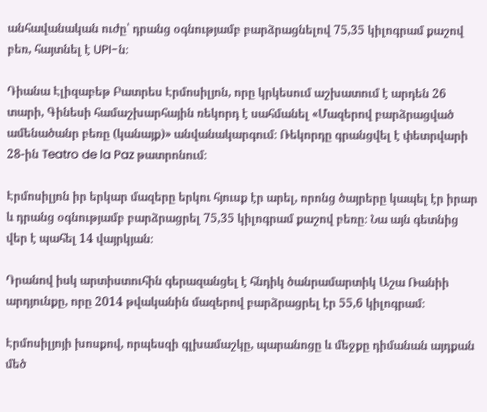անհավանական ուժը՝ դրանց օգնությամբ բարձրացնելով 75,35 կիլոգրամ քաշով բեռ, հայտնել է UPI-ն։

Դիանա Էլիզաբեթ Բատրես Էրմոսիլյոն, որը կրկեսում աշխատում է արդեն 26 տարի, Գինեսի համաշխարհային ռեկորդ է սահմանել «Մազերով բարձրացված ամենածանր բեռը (կանայք)» անվանակարգում։ Ռեկորդը գրանցվել է փետրվարի 28-ին Teatro de la Paz թատրոնում։

Էրմոսիլյոն իր երկար մազերը երկու հյուսք էր արել, որոնց ծայրերը կապել էր իրար և դրանց օգնությամբ բարձրացրել 75,35 կիլոգրամ քաշով բեռը։ Նա այն գետնից վեր է պահել 14 վայրկյան։

Դրանով իսկ արտիստուհին գերազանցել է հնդիկ ծանրամարտիկ Աշա Ռանիի արդյունքը, որը 2014 թվականին մազերով բարձրացրել էր 55,6 կիլոգրամ։

Էրմոսիլյոյի խոսքով, որպեսզի գլխամաշկը, պարանոցը և մեջքը դիմանան այդքան մեծ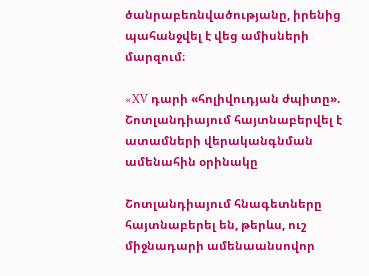ծանրաբեռնվածությանը, իրենից պահանջվել է վեց ամիսների մարզում։

«XV դարի «հոլիվուդյան ժպիտը». Շոտլանդիայում հայտնաբերվել է ատամների վերականգնման ամենահին օրինակը

Շոտլանդիայում հնագետները հայտնաբերել են, թերևս, ուշ միջնադարի ամենաանսովոր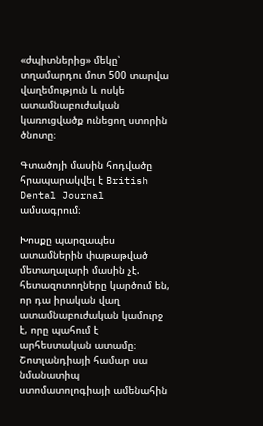«ժպիտներից» մեկը՝ տղամարդու մոտ 500 տարվա վաղեմություն և ոսկե ատամնաբուժական կառուցվածք ունեցող ստորին ծնոտը։

Գտածոյի մասին հոդվածը հրապարակվել է British Dental Journal ամսագրում։

Խոսքը պարզապես ատամներին փաթաթված մետաղալարի մասին չէ. հետազոտողները կարծում են, որ դա իրական վաղ ատամնաբուժական կամուրջ է, որը պահում է արհեստական ատամը։ Շոտլանդիայի համար սա նմանատիպ ստոմատոլոգիայի ամենահին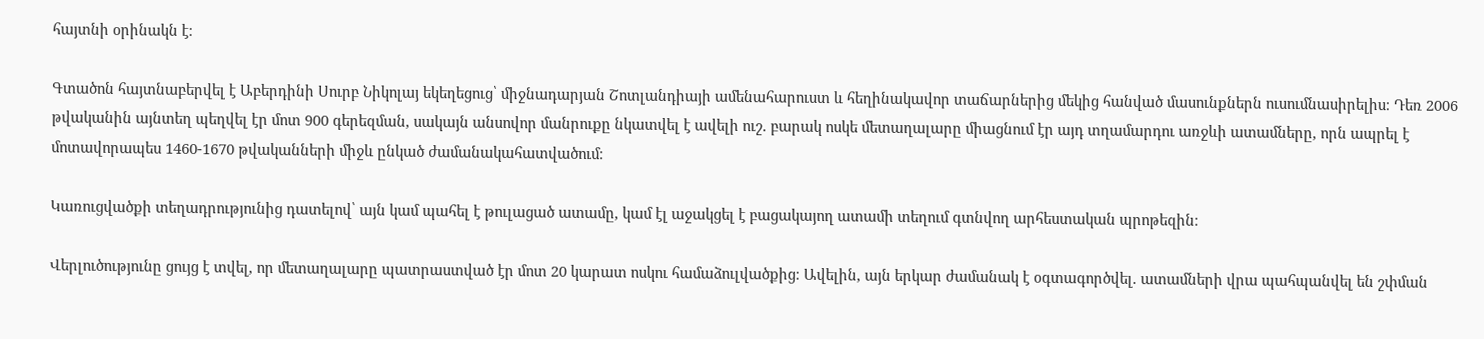հայտնի օրինակն է։

Գտածոն հայտնաբերվել է Աբերդինի Սուրբ Նիկոլայ եկեղեցուց՝ միջնադարյան Շոտլանդիայի ամենահարուստ և հեղինակավոր տաճարներից մեկից հանված մասունքներն ուսումնասիրելիս։ Դեռ 2006 թվականին այնտեղ պեղվել էր մոտ 900 գերեզման, սակայն անսովոր մանրուքը նկատվել է ավելի ուշ. բարակ ոսկե մետաղալարը միացնում էր այդ տղամարդու առջևի ատամները, որն ապրել է մոտավորապես 1460-1670 թվականների միջև ընկած ժամանակահատվածում։

Կառուցվածքի տեղադրությունից դատելով՝ այն կամ պահել է թուլացած ատամը, կամ էլ աջակցել է բացակայող ատամի տեղում գտնվող արհեստական պրոթեզին։

Վերլուծությունը ցույց է տվել, որ մետաղալարը պատրաստված էր մոտ 20 կարատ ոսկու համաձուլվածքից։ Ավելին, այն երկար ժամանակ է օգտագործվել. ատամների վրա պահպանվել են շփման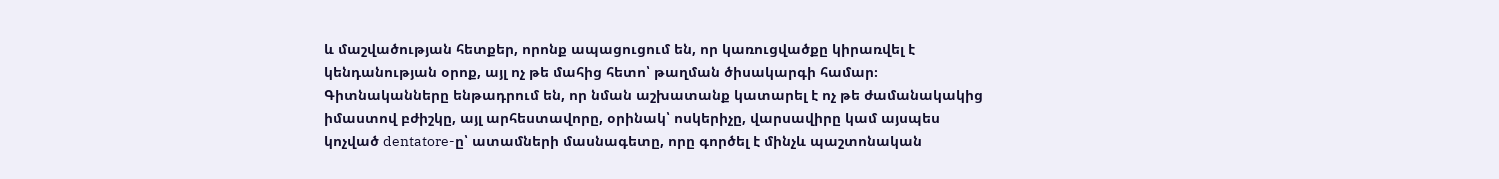և մաշվածության հետքեր, որոնք ապացուցում են, որ կառուցվածքը կիրառվել է կենդանության օրոք, այլ ոչ թե մահից հետո՝ թաղման ծիսակարգի համար։ Գիտնականները ենթադրում են, որ նման աշխատանք կատարել է ոչ թե ժամանակակից իմաստով բժիշկը, այլ արհեստավորը, օրինակ՝ ոսկերիչը, վարսավիրը կամ այսպես կոչված dentatore-ը՝ ատամների մասնագետը, որը գործել է մինչև պաշտոնական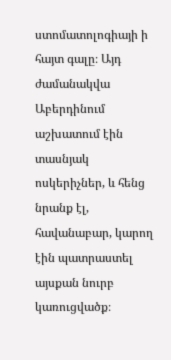ստոմատոլոգիայի ի հայտ գալը։ Այդ ժամանակվա Աբերդինում աշխատում էին տասնյակ ոսկերիչներ, և հենց նրանք էլ, հավանաբար, կարող էին պատրաստել այսքան նուրբ կառուցվածք։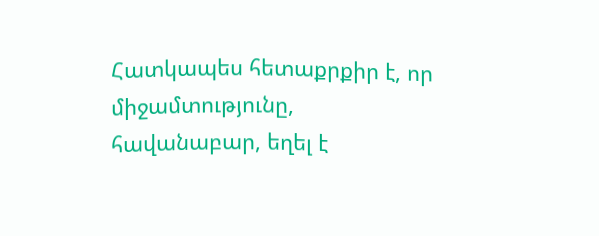Հատկապես հետաքրքիր է, որ միջամտությունը, հավանաբար, եղել է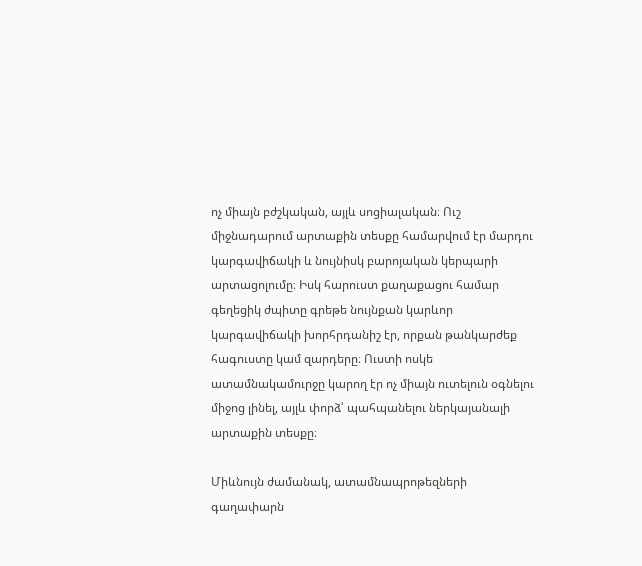ոչ միայն բժշկական, այլև սոցիալական։ Ուշ միջնադարում արտաքին տեսքը համարվում էր մարդու կարգավիճակի և նույնիսկ բարոյական կերպարի արտացոլումը։ Իսկ հարուստ քաղաքացու համար գեղեցիկ ժպիտը գրեթե նույնքան կարևոր կարգավիճակի խորհրդանիշ էր, որքան թանկարժեք հագուստը կամ զարդերը։ Ուստի ոսկե ատամնակամուրջը կարող էր ոչ միայն ուտելուն օգնելու միջոց լինել, այլև փորձ՝ պահպանելու ներկայանալի արտաքին տեսքը։

Միևնույն ժամանակ, ատամնապրոթեզների գաղափարն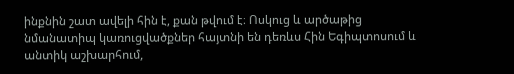ինքնին շատ ավելի հին է, քան թվում է։ Ոսկուց և արծաթից նմանատիպ կառուցվածքներ հայտնի են դեռևս Հին Եգիպտոսում և անտիկ աշխարհում,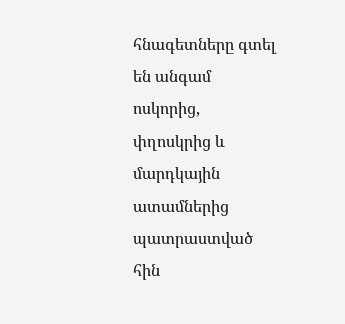հնագետները գտել են անգամ ոսկորից, փղոսկրից և մարդկային ատամներից պատրաստված հին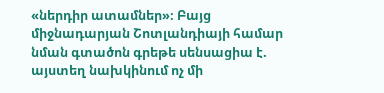«ներդիր ատամներ»։ Բայց միջնադարյան Շոտլանդիայի համար նման գտածոն գրեթե սենսացիա է. այստեղ նախկինում ոչ մի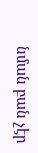նման բան չէր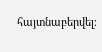հայտնաբերվել։